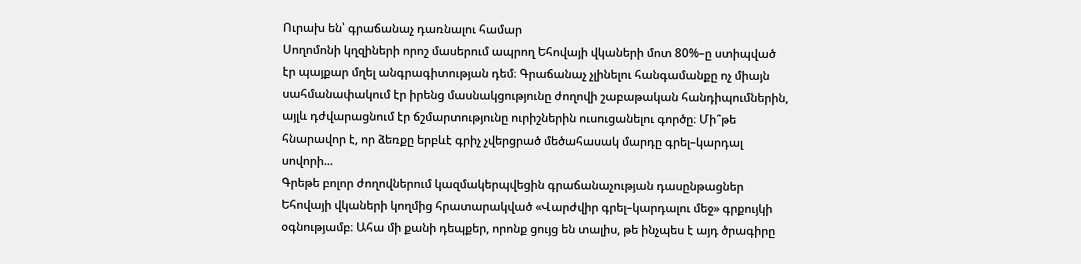Ուրախ են՝ գրաճանաչ դառնալու համար
Սողոմոնի կղզիների որոշ մասերում ապրող Եհովայի վկաների մոտ 80%–ը ստիպված էր պայքար մղել անգրագիտության դեմ։ Գրաճանաչ չլինելու հանգամանքը ոչ միայն սահմանափակում էր իրենց մասնակցությունը ժողովի շաբաթական հանդիպումներին, այլև դժվարացնում էր ճշմարտությունը ուրիշներին ուսուցանելու գործը։ Մի՞թե հնարավոր է, որ ձեռքը երբևէ գրիչ չվերցրած մեծահասակ մարդը գրել–կարդալ սովորի...
Գրեթե բոլոր ժողովներում կազմակերպվեցին գրաճանաչության դասընթացներ Եհովայի վկաների կողմից հրատարակված «Վարժվիր գրել–կարդալու մեջ» գրքույկի օգնությամբ։ Ահա մի քանի դեպքեր, որոնք ցույց են տալիս, թե ինչպես է այդ ծրագիրը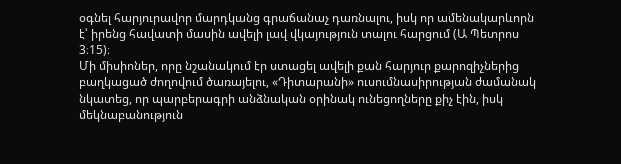օգնել հարյուրավոր մարդկանց գրաճանաչ դառնալու, իսկ որ ամենակարևորն է՝ իրենց հավատի մասին ավելի լավ վկայություն տալու հարցում (Ա Պետրոս 3։15)։
Մի միսիոներ, որը նշանակում էր ստացել ավելի քան հարյուր քարոզիչներից բաղկացած ժողովում ծառայելու, «Դիտարանի» ուսումնասիրության ժամանակ նկատեց, որ պարբերագրի անձնական օրինակ ունեցողները քիչ էին, իսկ մեկնաբանություն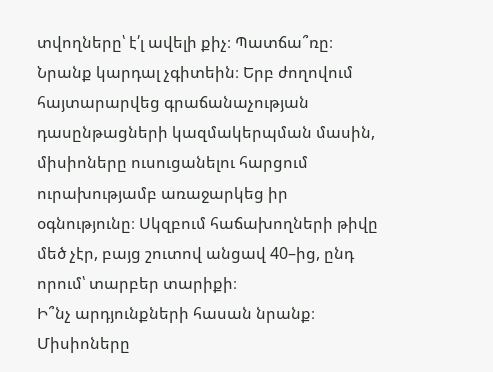տվողները՝ է՛լ ավելի քիչ։ Պատճա՞ռը։ Նրանք կարդալ չգիտեին։ Երբ ժողովում հայտարարվեց գրաճանաչության դասընթացների կազմակերպման մասին, միսիոները ուսուցանելու հարցում ուրախությամբ առաջարկեց իր օգնությունը։ Սկզբում հաճախողների թիվը մեծ չէր, բայց շուտով անցավ 40–ից, ընդ որում՝ տարբեր տարիքի։
Ի՞նչ արդյունքների հասան նրանք։ Միսիոները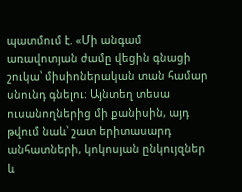պատմում է. «Մի անգամ առավոտյան ժամը վեցին գնացի շուկա՝ միսիոներական տան համար սնունդ գնելու։ Այնտեղ տեսա ուսանողներից մի քանիսին, այդ թվում նաև՝ շատ երիտասարդ անհատների, կոկոսյան ընկույզներ և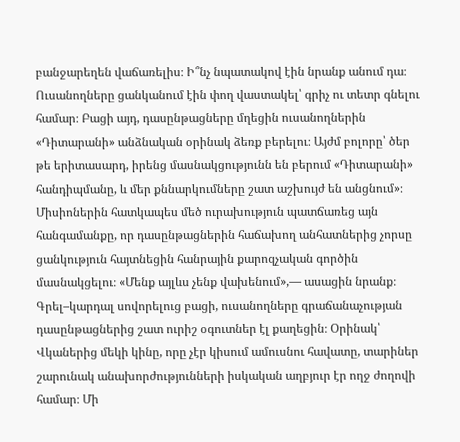բանջարեղեն վաճառելիս։ Ի՞նչ նպատակով էին նրանք անում դա։ Ուսանողները ցանկանում էին փող վաստակել՝ գրիչ ու տետր գնելու համար։ Բացի այդ, դասընթացները մղեցին ուսանողներին «Դիտարանի» անձնական օրինակ ձեռք բերելու։ Այժմ բոլորը՝ ծեր թե երիտասարդ, իրենց մասնակցությունն են բերում «Դիտարանի» հանդիպմանը, և մեր քննարկումները շատ աշխույժ են անցնում»։ Միսիոներին հատկապես մեծ ուրախություն պատճառեց այն հանգամանքը, որ դասընթացներին հաճախող անհատներից չորսը ցանկություն հայտնեցին հանրային քարոզչական գործին մասնակցելու։ «Մենք այլևս չենք վախենում»,— ասացին նրանք։
Գրել–կարդալ սովորելուց բացի, ուսանողները գրաճանաչության դասընթացներից շատ ուրիշ օգուտներ էլ քաղեցին։ Օրինակ՝ Վկաներից մեկի կինը, որը չէր կիսում ամուսնու հավատը, տարիներ շարունակ անախորժությունների իսկական աղբյուր էր ողջ ժողովի համար։ Մի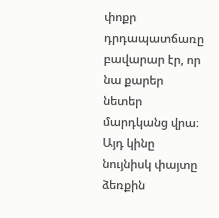փոքր դրդապատճառը բավարար էր, որ նա քարեր նետեր մարդկանց վրա։ Այդ կինը նույնիսկ փայտը ձեռքին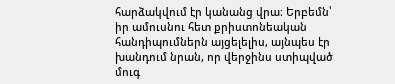հարձակվում էր կանանց վրա։ Երբեմն՝ իր ամուսնու հետ քրիստոնեական հանդիպումներն այցելելիս, այնպես էր խանդում նրան, որ վերջինս ստիպված մուգ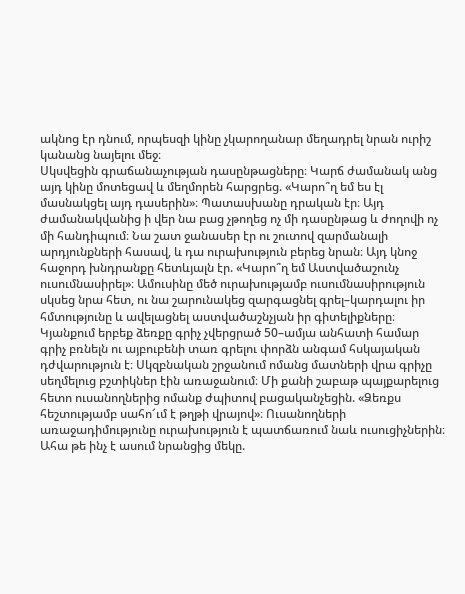ակնոց էր դնում, որպեսզի կինը չկարողանար մեղադրել նրան ուրիշ կանանց նայելու մեջ։
Սկսվեցին գրաճանաչության դասընթացները։ Կարճ ժամանակ անց այդ կինը մոտեցավ և մեղմորեն հարցրեց. «Կարո՞ղ եմ ես էլ մասնակցել այդ դասերին»։ Պատասխանը դրական էր։ Այդ ժամանակվանից ի վեր նա բաց չթողեց ոչ մի դասընթաց և ժողովի ոչ մի հանդիպում։ Նա շատ ջանասեր էր ու շուտով զարմանալի արդյունքների հասավ, և դա ուրախություն բերեց նրան։ Այդ կնոջ հաջորդ խնդրանքը հետևյալն էր. «Կարո՞ղ եմ Աստվածաշունչ ուսումնասիրել»։ Ամուսինը մեծ ուրախությամբ ուսումնասիրություն սկսեց նրա հետ, ու նա շարունակեց զարգացնել գրել–կարդալու իր հմտությունը և ավելացնել աստվածաշնչյան իր գիտելիքները։
Կյանքում երբեք ձեռքը գրիչ չվերցրած 50–ամյա անհատի համար գրիչ բռնելն ու այբուբենի տառ գրելու փորձն անգամ հսկայական դժվարություն է։ Սկզբնական շրջանում ոմանց մատների վրա գրիչը սեղմելուց բշտիկներ էին առաջանում։ Մի քանի շաբաթ պայքարելուց հետո ուսանողներից ոմանք ժպիտով բացականչեցին. «Ձեռքս հեշտությամբ սահո՜ւմ է թղթի վրայով»։ Ուսանողների առաջադիմությունը ուրախություն է պատճառում նաև ուսուցիչներին։ Ահա թե ինչ է ասում նրանցից մեկը.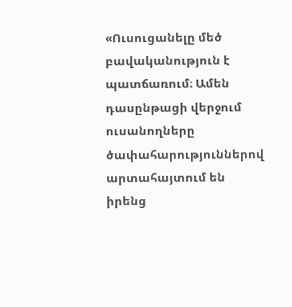«Ուսուցանելը մեծ բավականություն է պատճառում։ Ամեն դասընթացի վերջում ուսանողները ծափահարություններով արտահայտում են իրենց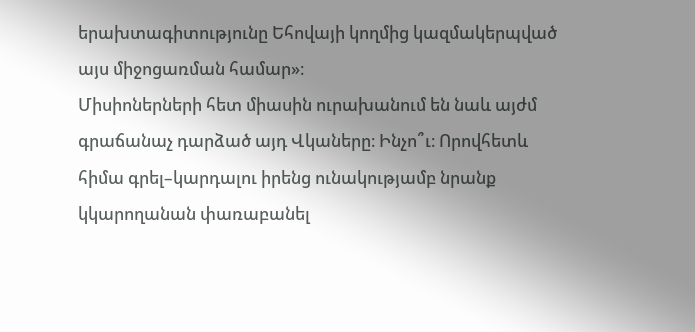երախտագիտությունը Եհովայի կողմից կազմակերպված այս միջոցառման համար»։
Միսիոներների հետ միասին ուրախանում են նաև այժմ գրաճանաչ դարձած այդ Վկաները։ Ինչո՞ւ։ Որովհետև հիմա գրել–կարդալու իրենց ունակությամբ նրանք կկարողանան փառաբանել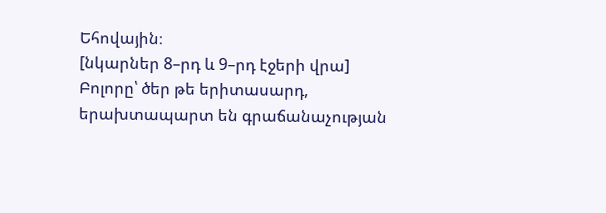Եհովային։
[նկարներ 8–րդ և 9–րդ էջերի վրա]
Բոլորը՝ ծեր թե երիտասարդ, երախտապարտ են գրաճանաչության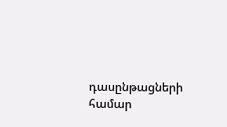դասընթացների համար